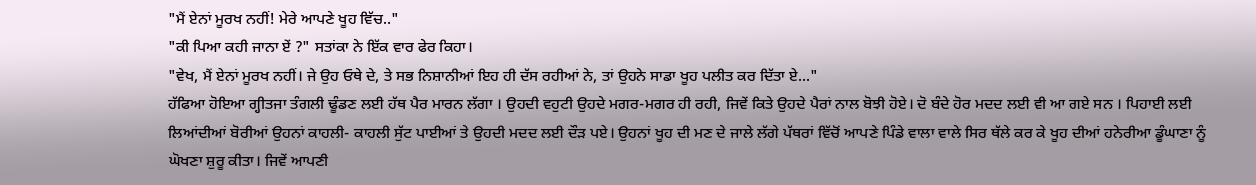"ਮੈਂ ਏਨਾਂ ਮੂਰਖ ਨਹੀਂ! ਮੇਰੇ ਆਪਣੇ ਖੂਹ ਵਿੱਚ.."
"ਕੀ ਪਿਆ ਕਹੀ ਜਾਨਾ ਏਂ ?" ਸਤਾਂਕਾ ਨੇ ਇੱਕ ਵਾਰ ਫੇਰ ਕਿਹਾ।
"ਵੇਖ, ਮੈਂ ਏਨਾਂ ਮੂਰਖ ਨਹੀਂ। ਜੇ ਉਹ ਓਥੇ ਦੇ, ਤੇ ਸਭ ਨਿਸ਼ਾਨੀਆਂ ਇਹ ਹੀ ਦੱਸ ਰਹੀਆਂ ਨੇ, ਤਾਂ ਉਹਨੇ ਸਾਡਾ ਖੂਹ ਪਲੀਤ ਕਰ ਦਿੱਤਾ ਏ..."
ਹੱਫਿਆ ਹੋਇਆ ਗ੍ਹੀਤਜਾ ਤੰਗਲੀ ਢੂੰਡਣ ਲਈ ਹੱਥ ਪੈਰ ਮਾਰਨ ਲੱਗਾ । ਉਹਦੀ ਵਹੁਟੀ ਉਹਦੇ ਮਗਰ-ਮਗਰ ਹੀ ਰਹੀ, ਜਿਵੇਂ ਕਿਤੇ ਉਹਦੇ ਪੈਰਾਂ ਨਾਲ ਬੋਝੀ ਹੋਏ। ਦੋ ਬੰਦੇ ਹੋਰ ਮਦਦ ਲਈ ਵੀ ਆ ਗਏ ਸਨ । ਪਿਹਾਈ ਲਈ ਲਿਆਂਦੀਆਂ ਬੋਰੀਆਂ ਉਹਨਾਂ ਕਾਹਲੀ- ਕਾਹਲੀ ਸੁੱਟ ਪਾਈਆਂ ਤੇ ਉਹਦੀ ਮਦਦ ਲਈ ਦੌੜ ਪਏ। ਉਹਨਾਂ ਖੂਹ ਦੀ ਮਣ ਦੇ ਜਾਲੇ ਲੱਗੇ ਪੱਥਰਾਂ ਵਿੱਚੋਂ ਆਪਣੇ ਪਿੰਡੇ ਵਾਲਾ ਵਾਲੇ ਸਿਰ ਥੱਲੇ ਕਰ ਕੇ ਖੂਹ ਦੀਆਂ ਹਨੇਰੀਆ ਡੂੰਘਾਣਾ ਨੂੰ ਘੋਖਣਾ ਸ਼ੁਰੂ ਕੀਤਾ। ਜਿਵੇਂ ਆਪਣੀ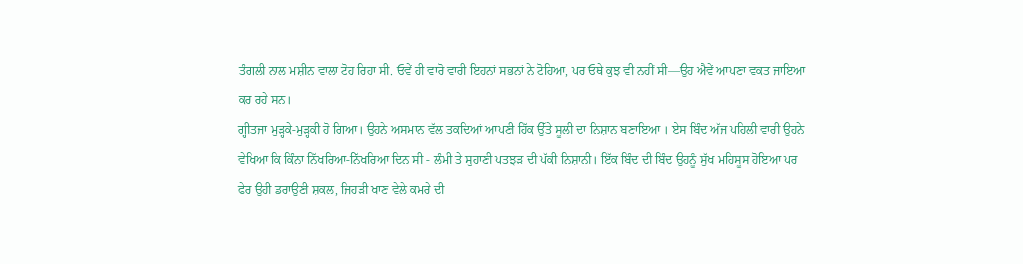ਤੰਗਲੀ ਨਾਲ ਮਸ਼ੀਨ ਵਾਲਾ ਟੋਹ ਰਿਹਾ ਸੀ. ਓਵੇਂ ਹੀ ਵਾਰੋ ਵਾਰੀ ਇਹਨਾਂ ਸਭਨਾਂ ਨੇ ਟੋਹਿਆ, ਪਰ ਓਥੇ ਕੁਝ ਵੀ ਨਹੀਂ ਸੀ—ਉਹ ਐਵੇਂ ਆਪਣਾ ਵਕਤ ਜਾਇਆ ਕਰ ਰਹੇ ਸਨ।
ਗ੍ਹੀਤਜਾ ਮੁੜ੍ਹਕੇ-ਮੁੜ੍ਹਕੀ ਹੋ ਗਿਆ। ਉਹਨੇ ਅਸਮਾਨ ਵੱਲ ਤਕਦਿਆਂ ਆਪਣੀ ਹਿੱਕ ਉੱਤੇ ਸੂਲੀ ਦਾ ਨਿਸ਼ਾਨ ਬਣਾਇਆ । ਏਸ ਬਿੰਦ ਅੱਜ ਪਹਿਲੀ ਵਾਰੀ ਉਹਨੇ ਵੇਖਿਆ ਕਿ ਕਿੰਨਾ ਨਿੱਖਰਿਆ-ਨਿੱਖਰਿਆ ਦਿਨ ਸੀ - ਲੰਮੀ ਤੇ ਸੁਹਾਣੀ ਪਤਝੜ ਦੀ ਪੱਕੀ ਨਿਸ਼ਾਨੀ। ਇੱਕ ਬਿੰਦ ਦੀ ਬਿੰਦ ਉਹਨੂੰ ਸੁੱਖ ਮਹਿਸੂਸ ਹੋਇਆ ਪਰ ਫੇਰ ਉਹੀ ਡਰਾਉਣੀ ਸ਼ਕਲ, ਜਿਹੜੀ ਖਾਣ ਵੇਲੇ ਕਮਰੇ ਦੀ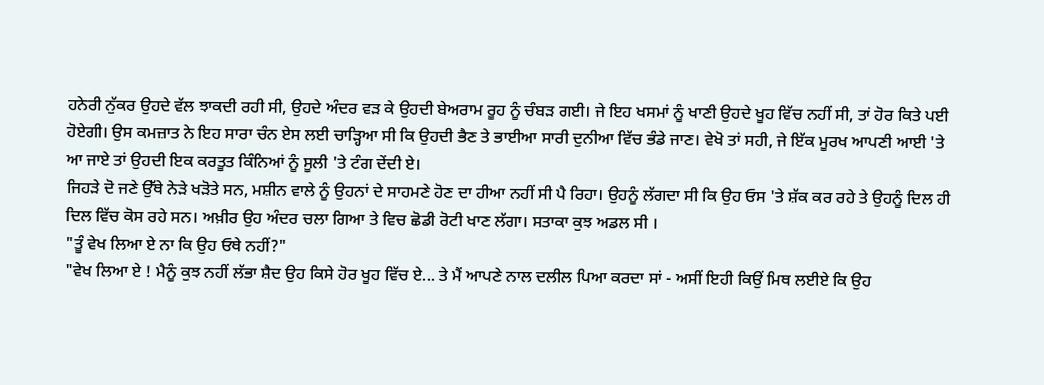ਹਨੇਰੀ ਨੁੱਕਰ ਉਹਦੇ ਵੱਲ ਝਾਕਦੀ ਰਹੀ ਸੀ, ਉਹਦੇ ਅੰਦਰ ਵੜ ਕੇ ਉਹਦੀ ਬੇਅਰਾਮ ਰੂਹ ਨੂੰ ਚੰਬੜ ਗਈ। ਜੇ ਇਹ ਖਸਮਾਂ ਨੂੰ ਖਾਣੀ ਉਹਦੇ ਖੂਹ ਵਿੱਚ ਨਹੀਂ ਸੀ, ਤਾਂ ਹੋਰ ਕਿਤੇ ਪਈ ਹੋਏਗੀ। ਉਸ ਕਮਜ਼ਾਤ ਨੇ ਇਹ ਸਾਰਾ ਚੰਨ ਏਸ ਲਈ ਚਾੜ੍ਹਿਆ ਸੀ ਕਿ ਉਹਦੀ ਭੈਣ ਤੇ ਭਾਈਆ ਸਾਰੀ ਦੁਨੀਆ ਵਿੱਚ ਭੰਡੇ ਜਾਣ। ਵੇਖੋ ਤਾਂ ਸਹੀ, ਜੇ ਇੱਕ ਮੂਰਖ ਆਪਣੀ ਆਈ 'ਤੇ ਆ ਜਾਏ ਤਾਂ ਉਹਦੀ ਇਕ ਕਰਤੂਤ ਕਿੰਨਿਆਂ ਨੂੰ ਸੂਲੀ 'ਤੇ ਟੰਗ ਦੇਂਦੀ ਏ।
ਜਿਹੜੇ ਦੋ ਜਣੇ ਉੱਥੇ ਨੇੜੇ ਖੜੋਤੇ ਸਨ, ਮਸ਼ੀਨ ਵਾਲੇ ਨੂੰ ਉਹਨਾਂ ਦੇ ਸਾਹਮਣੇ ਹੋਣ ਦਾ ਹੀਆ ਨਹੀਂ ਸੀ ਪੈ ਰਿਹਾ। ਉਹਨੂੰ ਲੱਗਦਾ ਸੀ ਕਿ ਉਹ ਓਸ 'ਤੇ ਸ਼ੱਕ ਕਰ ਰਹੇ ਤੇ ਉਹਨੂੰ ਦਿਲ ਹੀ ਦਿਲ ਵਿੱਚ ਕੋਸ ਰਹੇ ਸਨ। ਅਖ਼ੀਰ ਉਹ ਅੰਦਰ ਚਲਾ ਗਿਆ ਤੇ ਵਿਚ ਛੋਡੀ ਰੋਟੀ ਖਾਣ ਲੱਗਾ। ਸਤਾਕਾ ਕੁਝ ਅਡਲ ਸੀ ।
"ਤੂੰ ਵੇਖ ਲਿਆ ਏ ਨਾ ਕਿ ਉਹ ਓਥੇ ਨਹੀਂ?"
"ਵੇਖ ਲਿਆ ਏ ! ਮੈਨੂੰ ਕੁਝ ਨਹੀਂ ਲੱਭਾ ਸ਼ੈਦ ਉਹ ਕਿਸੇ ਹੋਰ ਖੂਹ ਵਿੱਚ ਏ... ਤੇ ਮੈਂ ਆਪਣੇ ਨਾਲ ਦਲੀਲ ਪਿਆ ਕਰਦਾ ਸਾਂ - ਅਸੀਂ ਇਹੀ ਕਿਉਂ ਮਿਥ ਲਈਏ ਕਿ ਉਹ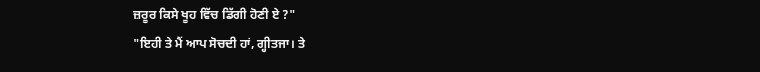ਜ਼ਰੂਰ ਕਿਸੇ ਖੂਹ ਵਿੱਚ ਡਿੱਗੀ ਹੋਣੀ ਏ ?"
"ਇਹੀ ਤੇ ਮੈਂ ਆਪ ਸੋਚਦੀ ਹਾਂ, ਗ੍ਹੀਤਜਾ। ਤੇ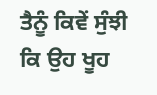ਤੈਨੂੰ ਕਿਵੇਂ ਸੁੰਝੀ ਕਿ ਉਹ ਖੂਹ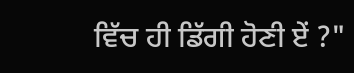ਵਿੱਚ ਹੀ ਡਿੱਗੀ ਹੋਣੀ ਏਂ ?"